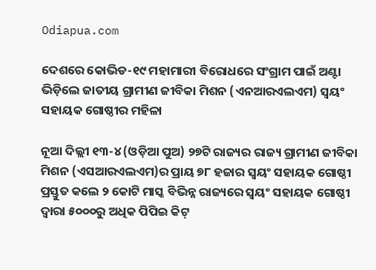Odiapua.com

ଦେଶରେ କୋଭିଡ-୧୯ ମହାମାରୀ ବିରୋଧରେ ସଂଗ୍ରାମ ପାଇଁ ଅଣ୍ଟା ଭିଡ଼ିଲେ ଜାତୀୟ ଗ୍ରାମୀଣ ଜୀବିକା ମିଶନ (ଏନଆରଏଲଏମ) ସ୍ୱୟଂ ସହାୟକ ଗୋଷ୍ଠୀର ମହିଳା

ନୂଆ ଦିଲ୍ଲୀ ୧୩-୪ (ଓଡ଼ିଆ ପୁଅ) ୨୭ଟି ରାଜ୍ୟର ରାଜ୍ୟ ଗ୍ରାମୀଣ ଜୀବିକା ମିଶନ (ଏସଆରଏଲଏମ)ର ପ୍ରାୟ ୭୮ ହଜାର ସ୍ୱୟଂ ସହାୟକ ଗୋଷ୍ଠୀ ପ୍ରସ୍ତୁତ କଲେ ୨ କୋଟି ମାସ୍କ ବିଭିନ୍ନ ରାଜ୍ୟରେ ସ୍ୱୟଂ ସହାୟକ ଗୋଷ୍ଠୀ ଦ୍ୱାରା ୫୦୦୦ରୁ ଅଧିକ ପିପିଇ କିଟ୍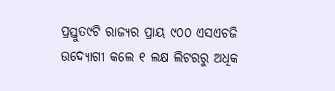ପ୍ରସ୍ତୁତ୯ଟି ରାଜ୍ୟର ପ୍ରାୟ ୯୦୦ ଏସଏଚଜି ଉଦ୍ୟୋଗୀ କଲେ ୧ ଲକ୍ଷ ଲିଟରରୁ ଅଧିକ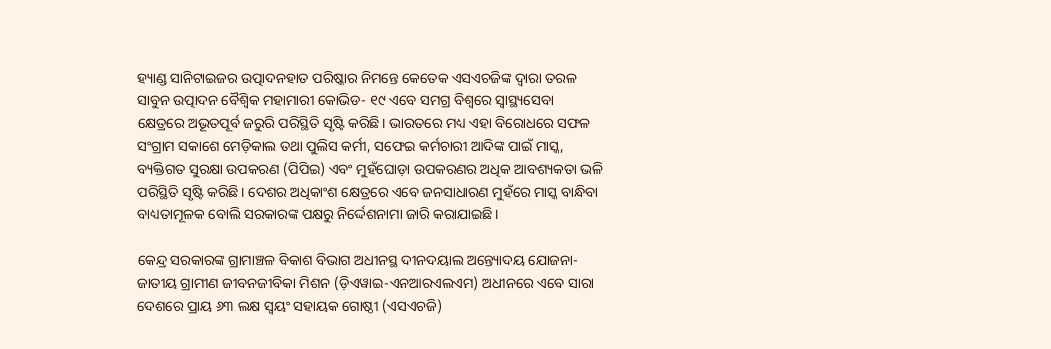ହ୍ୟାଣ୍ଡ ସାନିଟାଇଜର ଉତ୍ପାଦନହାତ ପରିଷ୍କାର ନିମନ୍ତେ କେତେକ ଏସଏଚଜିଙ୍କ ଦ୍ୱାରା ତରଳ ସାବୁନ ଉତ୍ପାଦନ ବୈଶ୍ୱିକ ମହାମାରୀ କୋଭିଡ- ୧୯ ଏବେ ସମଗ୍ର ବିଶ୍ୱରେ ସ୍ୱାସ୍ଥ୍ୟସେବା କ୍ଷେତ୍ରରେ ଅଭୂତପୂର୍ବ ଜରୁରି ପରିସ୍ଥିତି ସୃଷ୍ଟି କରିଛି। ଭାରତରେ ମଧ୍ୟ ଏହା ବିରୋଧରେ ସଫଳ ସଂଗ୍ରାମ ସକାଶେ ମେଡ଼ିକାଲ ତଥା ପୁଲିସ କର୍ମୀ, ସଫେଇ କର୍ମଚାରୀ ଆଦିଙ୍କ ପାଇଁ ମାସ୍କ, ବ୍ୟକ୍ତିଗତ ସୁରକ୍ଷା ଉପକରଣ (ପିପିଇ) ଏବଂ ମୁହଁଘୋଡ଼ା ଉପକରଣର ଅଧିକ ଆବଶ୍ୟକତା ଭଳି ପରିସ୍ଥିତି ସୃଷ୍ଟି କରିଛି। ଦେଶର ଅଧିକାଂଶ କ୍ଷେତ୍ରରେ ଏବେ ଜନସାଧାରଣ ମୁହଁରେ ମାସ୍କ ବାନ୍ଧିବା ବାଧ୍ୟତାମୂଳକ ବୋଲି ସରକାରଙ୍କ ପକ୍ଷରୁ ନିର୍ଦ୍ଦେଶନାମା ଜାରି କରାଯାଇଛି।

କେନ୍ଦ୍ର ସରକାରଙ୍କ ଗ୍ରାମାଞ୍ଚଳ ବିକାଶ ବିଭାଗ ଅଧୀନସ୍ଥ ଦୀନଦୟାଲ ଅନ୍ତ୍ୟୋଦୟ ଯୋଜନା- ଜାତୀୟ ଗ୍ରାମୀଣ ଜୀବନଜୀବିକା ମିଶନ (ଡ଼ିଏୱାଇ-ଏନଆରଏଲଏମ) ଅଧୀନରେ ଏବେ ସାରା ଦେଶରେ ପ୍ରାୟ ୬୩ ଲକ୍ଷ ସ୍ୱୟଂ ସହାୟକ ଗୋଷ୍ଠୀ (ଏସଏଚଜି)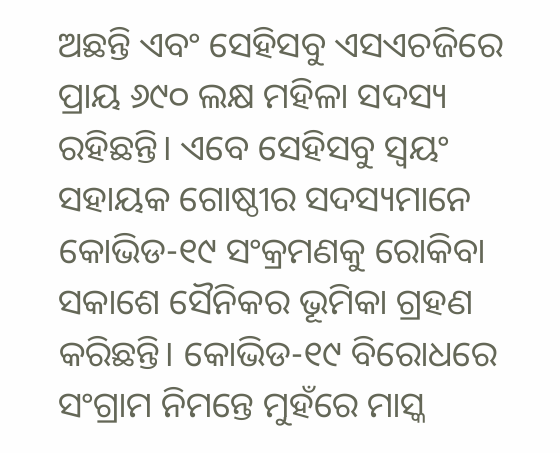ଅଛନ୍ତି ଏବଂ ସେହିସବୁ ଏସଏଚଜିରେ ପ୍ରାୟ ୬୯୦ ଲକ୍ଷ ମହିଳା ସଦସ୍ୟ ରହିଛନ୍ତି। ଏବେ ସେହିସବୁ ସ୍ୱୟଂ ସହାୟକ ଗୋଷ୍ଠୀର ସଦସ୍ୟମାନେ କୋଭିଡ-୧୯ ସଂକ୍ରମଣକୁ ରୋକିବା ସକାଶେ ସୈନିକର ଭୂମିକା ଗ୍ରହଣ କରିଛନ୍ତି। କୋଭିଡ-୧୯ ବିରୋଧରେ ସଂଗ୍ରାମ ନିମନ୍ତେ ମୁହଁରେ ମାସ୍କ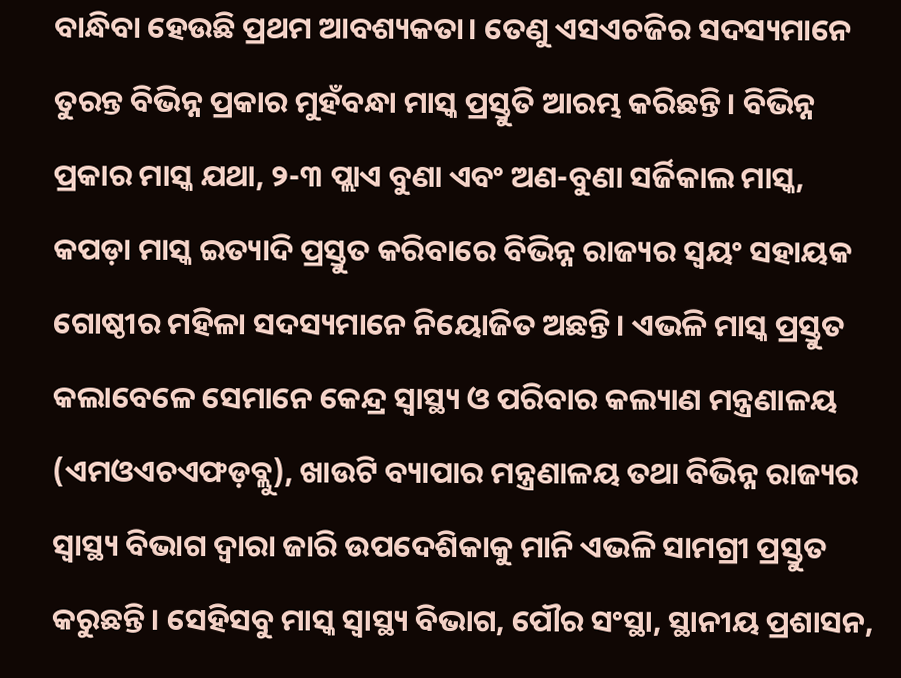ବାନ୍ଧିବା ହେଉଛି ପ୍ରଥମ ଆବଶ୍ୟକତା। ତେଣୁ ଏସଏଚଜିର ସଦସ୍ୟମାନେ ତୁରନ୍ତ ବିଭିନ୍ନ ପ୍ରକାର ମୁହଁବନ୍ଧା ମାସ୍କ ପ୍ରସ୍ତୁତି ଆରମ୍ଭ କରିଛନ୍ତି। ବିଭିନ୍ନ ପ୍ରକାର ମାସ୍କ ଯଥା, ୨-୩ ପ୍ଲାଏ ବୁଣା ଏବଂ ଅଣ-ବୁଣା ସର୍ଜିକାଲ ମାସ୍କ, କପଡ଼ା ମାସ୍କ ଇତ୍ୟାଦି ପ୍ରସ୍ତୁତ କରିବାରେ ବିଭିନ୍ନ ରାଜ୍ୟର ସ୍ୱୟଂ ସହାୟକ ଗୋଷ୍ଠୀର ମହିଳା ସଦସ୍ୟମାନେ ନିୟୋଜିତ ଅଛନ୍ତି। ଏଭଳି ମାସ୍କ ପ୍ରସ୍ତୁତ କଲାବେଳେ ସେମାନେ କେନ୍ଦ୍ର ସ୍ୱାସ୍ଥ୍ୟ ଓ ପରିବାର କଲ୍ୟାଣ ମନ୍ତ୍ରଣାଳୟ (ଏମଓଏଚଏଫଡ଼ବ୍ଲୁ), ଖାଉଟି ବ୍ୟାପାର ମନ୍ତ୍ରଣାଳୟ ତଥା ବିଭିନ୍ନ ରାଜ୍ୟର ସ୍ୱାସ୍ଥ୍ୟ ବିଭାଗ ଦ୍ୱାରା ଜାରି ଉପଦେଶିକାକୁ ମାନି ଏଭଳି ସାମଗ୍ରୀ ପ୍ରସ୍ତୁତ କରୁଛନ୍ତି। ସେହିସବୁ ମାସ୍କ ସ୍ୱାସ୍ଥ୍ୟ ବିଭାଗ, ପୌର ସଂସ୍ଥା, ସ୍ଥାନୀୟ ପ୍ରଶାସନ,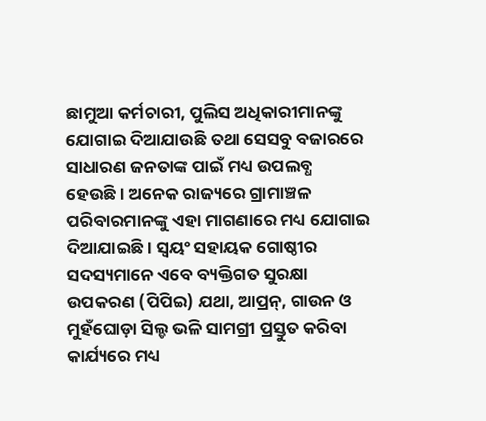ଛାମୁଆ କର୍ମଚାରୀ, ପୁଲିସ ଅଧିକାରୀମାନଙ୍କୁ ଯୋଗାଇ ଦିଆଯାଉଛି ତଥା ସେସବୁ ବଜାରରେ ସାଧାରଣ ଜନତାଙ୍କ ପାଇଁ ମଧ୍ୟ ଉପଲବ୍ଧ ହେଉଛି। ଅନେକ ରାଜ୍ୟରେ ଗ୍ରାମାଞ୍ଚଳ ପରିବାରମାନଙ୍କୁ ଏହା ମାଗଣାରେ ମଧ୍ୟ ଯୋଗାଇ ଦିଆଯାଇଛି। ସ୍ୱୟଂ ସହାୟକ ଗୋଷ୍ଠୀର ସଦସ୍ୟମାନେ ଏବେ ବ୍ୟକ୍ତିଗତ ସୁରକ୍ଷା ଉପକରଣ (ପିପିଇ) ଯଥା, ଆପ୍ରନ୍‌, ଗାଉନ ଓ ମୁହଁଘୋଡ଼ା ସିଲ୍ଡ ଭଳି ସାମଗ୍ରୀ ପ୍ରସ୍ତୁତ କରିବା କାର୍ଯ୍ୟରେ ମଧ୍ୟ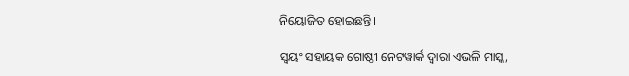ନିୟୋଜିତ ହୋଇଛନ୍ତି।

ସ୍ୱୟଂ ସହାୟକ ଗୋଷ୍ଠୀ ନେଟୱାର୍କ ଦ୍ୱାରା ଏଭଳି ମାସ୍କ,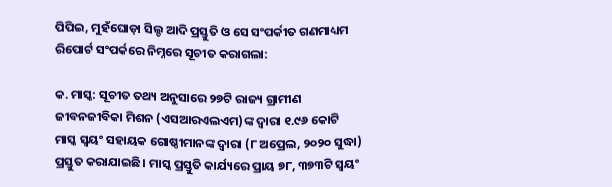ପିପିଇ, ମୁହଁଘୋଡ଼ା ସିଲ୍ଡ ଆଦି ପ୍ରସ୍ତୁତି ଓ ସେ ସଂପର୍କୀତ ଗଣମାଧ୍ୟମ ରିପୋର୍ଟ ସଂପର୍କରେ ନିମ୍ନରେ ସୂଚୀତ କରାଗଲା:

କ. ମାସ୍କ: ସୂଚୀତ ତଥ୍ୟ ଅନୁସାରେ ୨୭ଟି ରାଜ୍ୟ ଗ୍ରାମୀଣ ଜୀବନଜୀବିକା ମିଶନ (ଏସଆରଏଲଏମ)ଙ୍କ ଦ୍ୱାରା ୧.୯୬ କୋଟି ମାସ୍କ ସ୍ୱୟଂ ସହାୟକ ଗୋଷ୍ଠୀମାନଙ୍କ ଦ୍ୱାରା (୮ ଅପ୍ରେଲ, ୨୦୨୦ ସୁଦ୍ଧା) ପ୍ରସ୍ତୁତ କରାଯାଇଛି। ମାସ୍କ ପ୍ରସ୍ତୁତି କାର୍ଯ୍ୟରେ ପ୍ରାୟ ୭୮, ୩୭୩ଟି ସ୍ୱୟଂ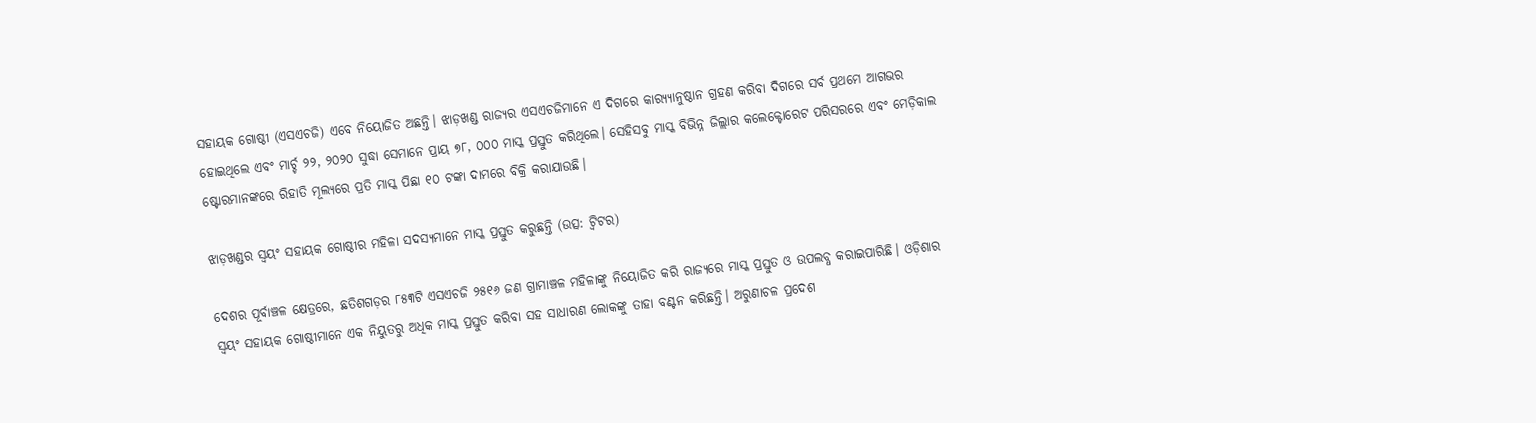ସହାୟକ ଗୋଷ୍ଠୀ (ଏସଏଚଜି) ଏବେ ନିୟୋଜିତ ଅଛନ୍ତି। ଝାଡ଼ଖଣ୍ଡ ରାଜ୍ୟର ଏସଏଚଜିମାନେ ଏ ଦିଗରେ କାର‌୍ୟ୍ୟାନୁଷ୍ଠାନ ଗ୍ରହଣ କରିବା ଦିଗରେ ସର୍ବ ପ୍ରଥମେ ଆଗଭର ହୋଇଥିଲେ ଏବଂ ମାର୍ଚ୍ଚ ୨୨, ୨୦୨୦ ସୁଦ୍ଧା ସେମାନେ ପ୍ରାୟ ୭୮, ୦୦୦ ମାସ୍କ ପ୍ରସ୍ତୁତ କରିଥିଲେ। ସେହିସବୁ ମାସ୍କ ବିଭିନ୍ନ ଜିଲ୍ଲାର କଲେକ୍ଟୋରେଟ ପରିସରରେ ଏବଂ ମେଡ଼ିକାଲ ଷ୍ଟୋରମାନଙ୍କରେ ରିହାତି ମୂଲ୍ୟରେ ପ୍ରତି ମାସ୍କ ପିଛା ୧୦ ଟଙ୍କା ଦାମରେ ବିକ୍ରି କରାଯାଉଛି।

ଝାଡ଼ଖଣ୍ଡର ସ୍ୱୟଂ ସହାୟକ ଗୋଷ୍ଠୀର ମହିଳା ସଦସ୍ୟମାନେ ମାସ୍କ ପ୍ରସ୍ତୁତ କରୁଛନ୍ତି (ଉତ୍ସ: ଟ୍ୱିଟର)

ଦେଶର ପୂର୍ବାଞ୍ଚଳ କ୍ଷେତ୍ରରେ, ଛତିଶଗଡ଼ର ୮୫୩ଟି ଏସଏଚଜି ୨୫୧୬ ଜଣ ଗ୍ରାମାଞ୍ଚଳ ମହିଳାଙ୍କୁ ନିୟୋଜିତ କରି ରାଜ୍ୟରେ ମାସ୍କ ପ୍ରସ୍ତୁତ ଓ ଉପଲବ୍ଧ କରାଇପାରିଛି। ଓଡ଼ିଶାର ସ୍ୱୟଂ ସହାୟକ ଗୋଷ୍ଠୀମାନେ ଏକ ନିୟୁତରୁ ଅଧିକ ମାସ୍କ ପ୍ରସ୍ତୁତ କରିବା ସହ ସାଧାରଣ ଲୋକଙ୍କୁ ତାହା ବଣ୍ଟନ କରିଛନ୍ତି। ଅରୁଣାଚଳ ପ୍ରଦେଶ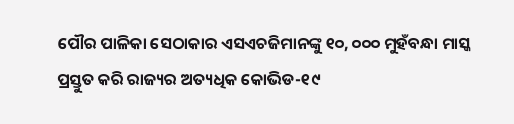ପୌର ପାଳିକା ସେଠାକାର ଏସଏଚଜିମାନଙ୍କୁ ୧୦, ୦୦୦ ମୁହଁବନ୍ଧା ମାସ୍କ ପ୍ରସ୍ତୁତ କରି ରାଜ୍ୟର ଅତ୍ୟଧିକ କୋଭିଡ-୧୯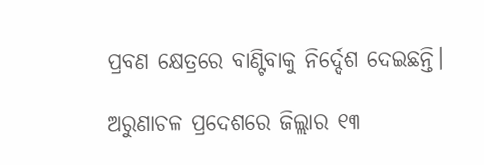ପ୍ରବଣ କ୍ଷେତ୍ରରେ ବାଣ୍ଟିବାକୁ ନିର୍ଦ୍ଦେଶ ଦେଇଛନ୍ତି।

ଅରୁଣାଚଳ ପ୍ରଦେଶରେ ଜିଲ୍ଲାର ୧୩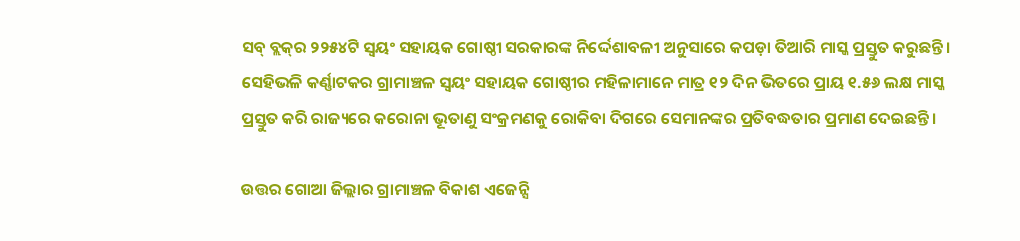ସବ୍ ବ୍ଲକ୍‌ର ୨୨୫୪ଟି ସ୍ୱୟଂ ସହାୟକ ଗୋଷ୍ଠୀ ସରକାରଙ୍କ ନିର୍ଦ୍ଦେଶାବଳୀ ଅନୁସାରେ କପଡ଼ା ତିଆରି ମାସ୍କ ପ୍ରସ୍ତୁତ କରୁଛନ୍ତି। ସେହିଭଳି କର୍ଣ୍ଣାଟକର ଗ୍ରାମାଞ୍ଚଳ ସ୍ୱୟଂ ସହାୟକ ଗୋଷ୍ଠୀର ମହିଳାମାନେ ମାତ୍ର ୧୨ ଦିନ ଭିତରେ ପ୍ରାୟ ୧.୫୬ ଲକ୍ଷ ମାସ୍କ ପ୍ରସ୍ତୁତ କରି ରାଜ୍ୟରେ କରୋନା ଭୂତାଣୁ ସଂକ୍ରମଣକୁ ରୋକିବା ଦିଗରେ ସେମାନଙ୍କର ପ୍ରତିବଦ୍ଧତାର ପ୍ରମାଣ ଦେଇଛନ୍ତି।

ଉତ୍ତର ଗୋଆ ଜିଲ୍ଲାର ଗ୍ରାମାଞ୍ଚଳ ବିକାଶ ଏଜେନ୍ସି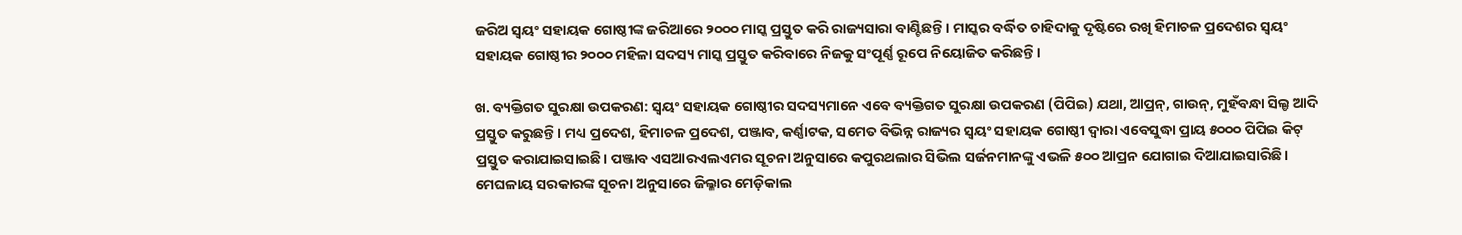ଜରିଅ ସ୍ୱୟଂ ସହାୟକ ଗୋଷ୍ଠୀଙ୍କ ଜରିଆରେ ୨୦୦୦ ମାସ୍କ ପ୍ରସ୍ତୁତ କରି ରାଜ୍ୟସାରା ବାଣ୍ଟିଛନ୍ତି। ମାସ୍କର ବର୍ଦ୍ଧିତ ଚାହିଦାକୁ ଦୃଷ୍ଟିରେ ରଖି ହିମାଚଳ ପ୍ରଦେଶର ସ୍ୱୟଂ ସହାୟକ ଗୋଷ୍ଠୀର ୨୦୦୦ ମହିଳା ସଦସ୍ୟ ମାସ୍କ ପ୍ରସ୍ତୁତ କରିବାରେ ନିଜକୁ ସଂପୂର୍ଣ୍ଣ ରୂପେ ନିୟୋଜିତ କରିଛନ୍ତି।

ଖ. ବ୍ୟକ୍ତିଗତ ସୁରକ୍ଷା ଉପକରଣ: ସ୍ୱୟଂ ସହାୟକ ଗୋଷ୍ଠୀର ସଦସ୍ୟମାନେ ଏବେ ବ୍ୟକ୍ତିଗତ ସୁରକ୍ଷା ଉପକରଣ (ପିପିଇ) ଯଥା, ଆପ୍ରନ୍‌, ଗାଉନ୍‌, ମୁହଁବନ୍ଧା ସିଲ୍ଡ ଆଦି ପ୍ରସ୍ତୁତ କରୁଛନ୍ତି। ମଧ୍ୟ ପ୍ରଦେଶ, ହିମାଚଳ ପ୍ରଦେଶ, ପଞ୍ଜାବ, କର୍ଣ୍ଣାଟକ, ସମେତ ବିଭିନ୍ନ ରାଜ୍ୟର ସ୍ୱୟଂ ସହାୟକ ଗୋଷ୍ଠୀ ଦ୍ୱାରା ଏବେସୁଦ୍ଧା ପ୍ରାୟ ୫୦୦୦ ପିପିଇ କିଟ୍ ପ୍ରସ୍ତୁତ କରାଯାଇସାଇଛି। ପଞ୍ଜାବ ଏସଆରଏଲଏମର ସୂଚନା ଅନୁସାରେ କପୁରଥଲାର ସିଭିଲ ସର୍ଜନମାନଙ୍କୁ ଏଭଳି ୫୦୦ ଆପ୍ରନ ଯୋଗାଇ ଦିଆଯାଇସାରିଛି। ମେଘଳାୟ ସରକାରଙ୍କ ସୂଚନା ଅନୁସାରେ ଜିଲ୍ଳାର ମେଡ଼ିକାଲ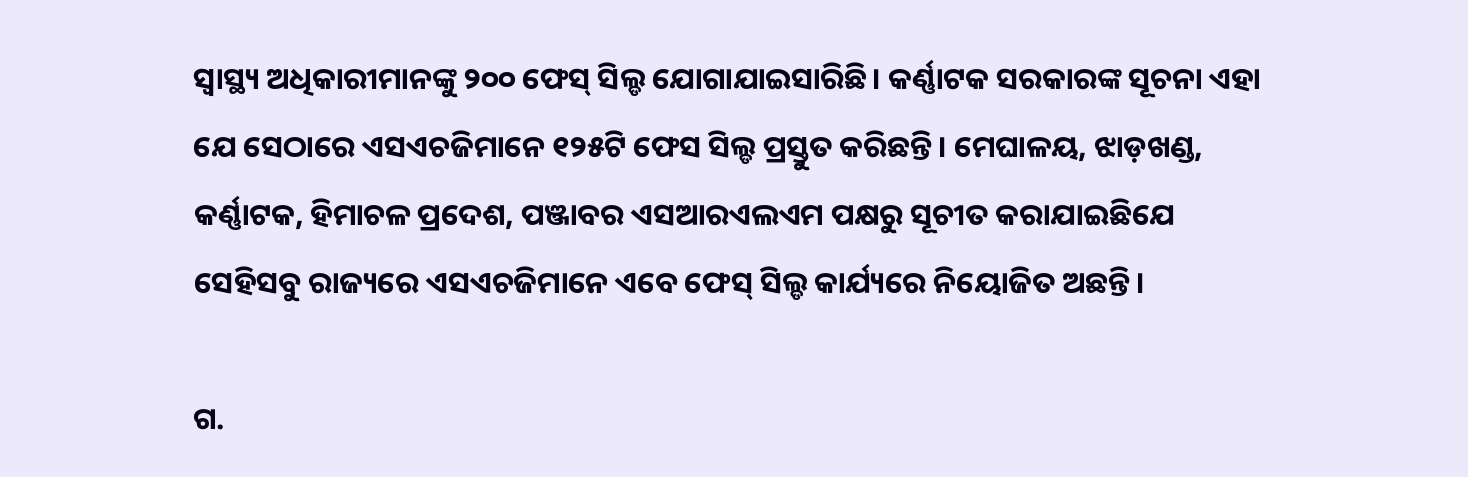ସ୍ୱାସ୍ଥ୍ୟ ଅଧିକାରୀମାନଙ୍କୁ ୨୦୦ ଫେସ୍ ସିଲ୍ଡ ଯୋଗାଯାଇସାରିଛି। କର୍ଣ୍ଣାଟକ ସରକାରଙ୍କ ସୂଚନା ଏହା ଯେ ସେଠାରେ ଏସଏଚଜିମାନେ ୧୨୫ଟି ଫେସ ସିଲ୍ଡ ପ୍ରସ୍ତୁତ କରିଛନ୍ତି। ମେଘାଳୟ, ଝାଡ଼ଖଣ୍ଡ, କର୍ଣ୍ଣାଟକ, ହିମାଚଳ ପ୍ରଦେଶ, ପଞ୍ଜାବର ଏସଆରଏଲଏମ ପକ୍ଷରୁ ସୂଚୀତ କରାଯାଇଛିଯେ ସେହିସବୁ ରାଜ୍ୟରେ ଏସଏଚଜିମାନେ ଏବେ ଫେସ୍ ସିଲ୍ଡ କାର୍ଯ୍ୟରେ ନିୟୋଜିତ ଅଛନ୍ତି।

ଗ.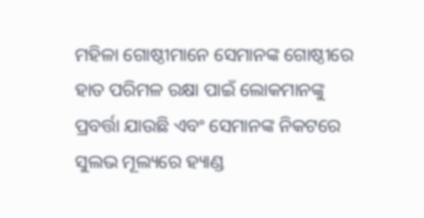ମହିଳା ଗୋଷ୍ଠୀମାନେ ସେମାନଙ୍କ ଗୋଷ୍ଠୀରେ ହାତ ପରିମଳ ରକ୍ଷା ପାଇଁ ଲୋକମାନଙ୍କୁ ପ୍ରବର୍ତ୍ତା ଯାଉଛି ଏବଂ ସେମାନଙ୍କ ନିକଟରେ ସୁଲଭ ମୂଲ୍ୟରେ ହ୍ୟାଣ୍ଡ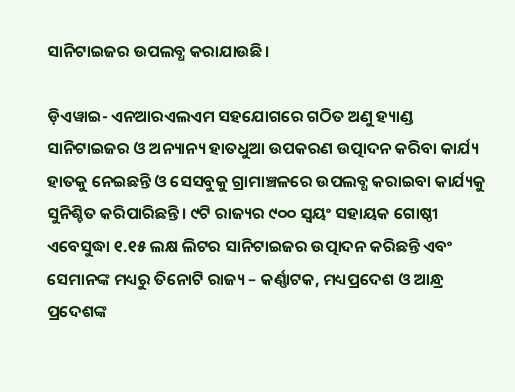ସାନିଟାଇଜର ଉପଲବ୍ଧ କରାଯାଉଛି।

ଡ଼ିଏୱାଇ- ଏନଆରଏଲଏମ ସହଯୋଗରେ ଗଠିତ ଅଣୁ ହ୍ୟାଣ୍ଡ ସାନିଟାଇଜର ଓ ଅନ୍ୟାନ୍ୟ ହାତଧୁଆ ଉପକରଣ ଉତ୍ପାଦନ କରିବା କାର୍ଯ୍ୟ ହାତକୁ ନେଇଛନ୍ତି ଓ ସେସବୁକୁ ଗ୍ରାମାଞ୍ଚଳରେ ଉପଲବ୍ଧ କରାଇବା କାର୍ଯ୍ୟକୁ ସୁନିଶ୍ଚିତ କରିପାରିଛନ୍ତି। ୯ଟି ରାଜ୍ୟର ୯୦୦ ସ୍ୱୟଂ ସହାୟକ ଗୋଷ୍ଠୀ ଏବେସୁଦ୍ଧା ୧.୧୫ ଲକ୍ଷ ଲିଟର ସାନିଟାଇଜର ଉତ୍ପାଦନ କରିଛନ୍ତି ଏବଂ ସେମାନଙ୍କ ମଧ୍ୟରୁ ତିନୋଟି ରାଜ୍ୟ – କର୍ଣ୍ଣାଟକ, ମଧ୍ୟପ୍ରଦେଶ ଓ ଆନ୍ଧ୍ର ପ୍ରଦେଶଙ୍କ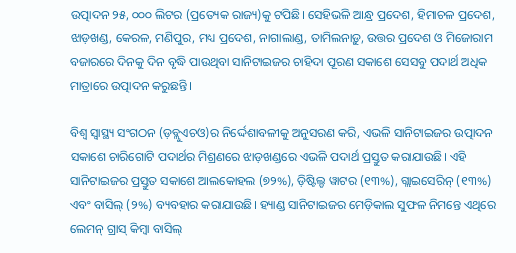ଉତ୍ପାଦନ ୨୫, ୦୦୦ ଲିଟର (ପ୍ରତ୍ୟେକ ରାଜ୍ୟ)କୁ ଟପିଛି। ସେହିଭଳି ଆନ୍ଧ୍ର ପ୍ରଦେଶ, ହିମାଚଳ ପ୍ରଦେଶ, ଝାଡ଼ଖଣ୍ଡ, କେରଳ, ମଣିପୁର, ମଧ୍ୟ ପ୍ରଦେଶ, ନାଗାଲାଣ୍ଡ, ତାମିଲନାଡ଼ୁ, ଉତ୍ତର ପ୍ରଦେଶ ଓ ମିଜୋରାମ ବଜାରରେ ଦିନକୁ ଦିନ ବୃଦ୍ଧି ପାଉଥିବା ସାନିଟାଇଜର ଚାହିଦା ପୂରଣ ସକାଶେ ସେସବୁ ପଦାର୍ଥ ଅଧିକ ମାତ୍ରାରେ ଉତ୍ପାଦନ କରୁଛନ୍ତି।

ବିଶ୍ୱ ସ୍ୱାସ୍ଥ୍ୟ ସଂଗଠନ (ଡ଼ବ୍ଲୁଏଚଓ)ର ନିର୍ଦ୍ଦେଶାବଳୀକୁ ଅନୁସରଣ କରି, ଏଭଳି ସାନିଟାଇଜର ଉତ୍ପାଦନ ସକାଶେ ଚାରିଗୋଟି ପଦାର୍ଥର ମିଶ୍ରଣରେ ଝାଡ଼ଖଣ୍ଡରେ ଏଭଳି ପଦାର୍ଥ ପ୍ରସ୍ତୁତ କରାଯାଉଛି। ଏହି ସାନିଟାଇଜର ପ୍ରସ୍ତୁତ ସକାଶେ ଆଲକୋହଲ (୭୨%), ଡ଼ିଷ୍ଟିଲ୍ଡ ୱାଟର (୧୩%), ଗ୍ଲାଇସେରିନ୍ (୧୩%) ଏବଂ ବାସିଲ୍ (୨%) ବ୍ୟବହାର କରାଯାଉଛି। ହ୍ୟାଣ୍ଡ ସାନିଟାଇଜର ମେଡ଼ିକାଲ ସୁଫଳ ନିମନ୍ତେ ଏଥିରେ ଲେମନ୍ ଗ୍ରାସ୍ କିମ୍ବା ବାସିଲ୍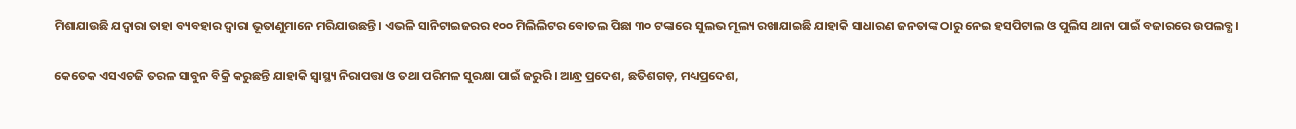ମିଶାଯାଉଛି ଯଦ୍ୱାରା ତାହା ବ୍ୟବହାର ଦ୍ୱାରା ଭୂତାଣୁମାନେ ମରିଯାଉଛନ୍ତି। ଏଭଳି ସାନିଟାଇଜରର ୧୦୦ ମିଲିଲିଟର ବୋତଲ ପିଛା ୩୦ ଟଙ୍କାରେ ସୁଲଭ ମୂଲ୍ୟ ରଖାଯାଇଛି ଯାହାକି ସାଧାରଣ ଜନତାଙ୍କ ଠାରୁ ନେଇ ହସପିଟାଲ ଓ ପୁଲିସ ଥାନା ପାଇଁ ବଜାରରେ ଉପଲବ୍ଧ।

କେତେକ ଏସଏଚଜି ତରଳ ସାବୁନ ବିକ୍ରି କରୁଛନ୍ତି ଯାହାକି ସ୍ୱାସ୍ଥ୍ୟ ନିରାପତ୍ତା ଓ ତଥା ପରିମଳ ସୁରକ୍ଷା ପାଇଁ ଜରୁରି। ଆନ୍ଧ୍ର ପ୍ରଦେଶ, ଛତିଶଗଡ଼, ମଧ୍ୟପ୍ରଦେଶ,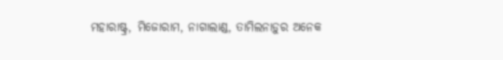ମହାରାଷ୍ଟ୍ର, ମିଜୋରାମ, ନାଗାଲାଣ୍ଡ, ତାମିଲନାଡ଼ୁର ଅନେକ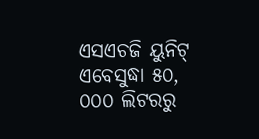ଏସଏଚଜି ୟୁନିଟ୍ ଏବେସୁଦ୍ଧା ୫୦, ୦୦୦ ଲିଟରରୁ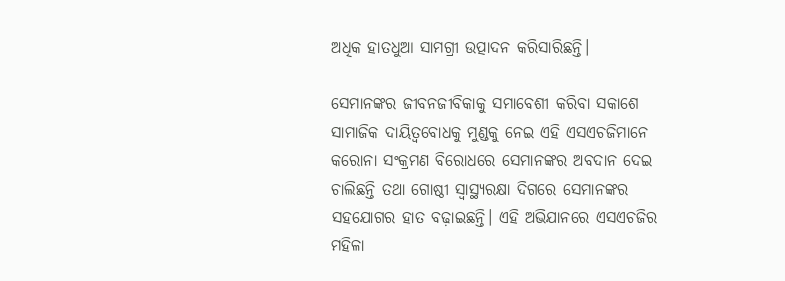ଅଧିକ ହାତଧୁଆ ସାମଗ୍ରୀ ଉତ୍ପାଦନ କରିସାରିଛନ୍ତି।

ସେମାନଙ୍କର ଜୀବନଜୀବିକାକୁ ସମାବେଶୀ କରିବା ସକାଶେ ସାମାଜିକ ଦାୟିତ୍ୱବୋଧକୁ ମୁଣ୍ଡକୁ ନେଇ ଏହି ଏସଏଚଜିମାନେ କରୋନା ସଂକ୍ରମଣ ବିରୋଧରେ ସେମାନଙ୍କର ଅବଦାନ ଦେଇ ଚାଲିଛନ୍ତି ତଥା ଗୋଷ୍ଠୀ ସ୍ୱାସ୍ଥ୍ୟରକ୍ଷା ଦିଗରେ ସେମାନଙ୍କର ସହଯୋଗର ହାତ ବଢ଼ାଇଛନ୍ତି। ଏହି ଅଭିଯାନରେ ଏସଏଚଜିର ମହିଳା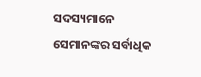ସଦସ୍ୟମାନେ ସେମାନଙ୍କର ସର୍ବାଧିକ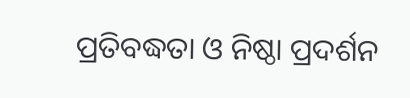ପ୍ରତିବଦ୍ଧତା ଓ ନିଷ୍ଠା ପ୍ରଦର୍ଶନ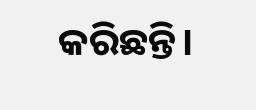କରିଛନ୍ତି।